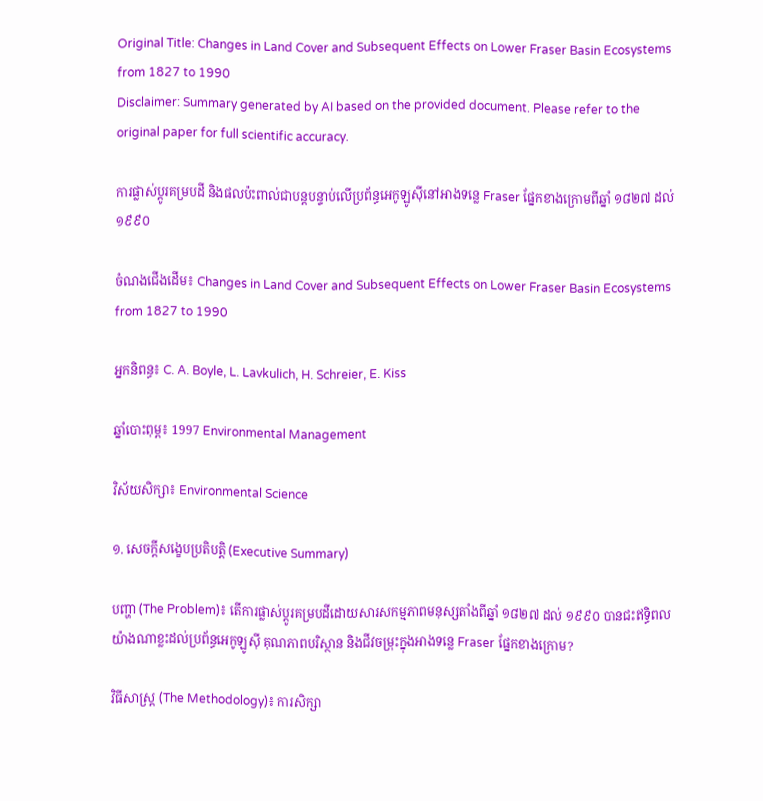Original Title: Changes in Land Cover and Subsequent Effects on Lower Fraser Basin Ecosystems from 1827 to 1990
Disclaimer: Summary generated by AI based on the provided document. Please refer to the original paper for full scientific accuracy.

ការផ្លាស់ប្តូរគម្របដី និងផលប៉ះពាល់ជាបន្តបន្ទាប់លើប្រព័ន្ធអេកូឡូស៊ីនៅអាងទន្លេ Fraser ផ្នែកខាងក្រោមពីឆ្នាំ ១៨២៧ ដល់ ១៩៩០

ចំណងជើងដើម៖ Changes in Land Cover and Subsequent Effects on Lower Fraser Basin Ecosystems from 1827 to 1990

អ្នកនិពន្ធ៖ C. A. Boyle, L. Lavkulich, H. Schreier, E. Kiss

ឆ្នាំបោះពុម្ព៖ 1997 Environmental Management

វិស័យសិក្សា៖ Environmental Science

១. សេចក្តីសង្ខេបប្រតិបត្តិ (Executive Summary)

បញ្ហា (The Problem)៖ តើការផ្លាស់ប្តូរគម្របដីដោយសារសកម្មភាពមនុស្សតាំងពីឆ្នាំ ១៨២៧ ដល់ ១៩៩០ បានជះឥទ្ធិពលយ៉ាងណាខ្លះដល់ប្រព័ន្ធអេកូឡូស៊ី គុណភាពបរិស្ថាន និងជីវចម្រុះក្នុងអាងទន្លេ Fraser ផ្នែកខាងក្រោម?

វិធីសាស្ត្រ (The Methodology)៖ ការសិក្សា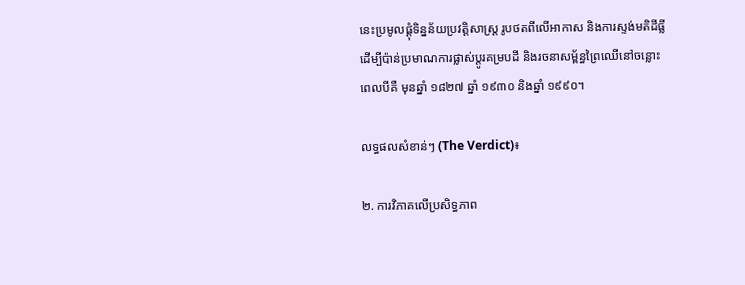នេះប្រមូលផ្តុំទិន្នន័យប្រវត្តិសាស្ត្រ រូបថតពីលើអាកាស និងការស្ទង់មតិដីធ្លី ដើម្បីប៉ាន់ប្រមាណការផ្លាស់ប្តូរគម្របដី និងរចនាសម្ព័ន្ធព្រៃឈើនៅចន្លោះពេលបីគឺ មុនឆ្នាំ ១៨២៧ ឆ្នាំ ១៩៣០ និងឆ្នាំ ១៩៩០។

លទ្ធផលសំខាន់ៗ (The Verdict)៖

២. ការវិភាគលើប្រសិទ្ធភាព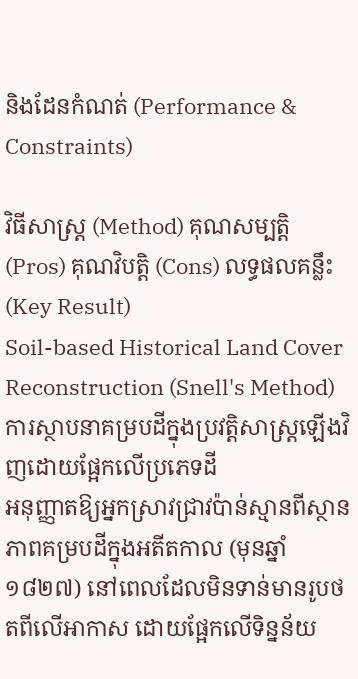និងដែនកំណត់ (Performance & Constraints)

វិធីសាស្ត្រ (Method) គុណសម្បត្តិ (Pros) គុណវិបត្តិ (Cons) លទ្ធផលគន្លឹះ (Key Result)
Soil-based Historical Land Cover Reconstruction (Snell's Method)
ការស្ថាបនាគម្របដីក្នុងប្រវត្តិសាស្ត្រឡើងវិញដោយផ្អែកលើប្រភេទដី
អនុញ្ញាតឱ្យអ្នកស្រាវជ្រាវប៉ាន់ស្មានពីស្ថានភាពគម្របដីក្នុងអតីតកាល (មុនឆ្នាំ ១៨២៧) នៅពេលដែលមិនទាន់មានរូបថតពីលើអាកាស ដោយផ្អែកលើទិន្នន័យ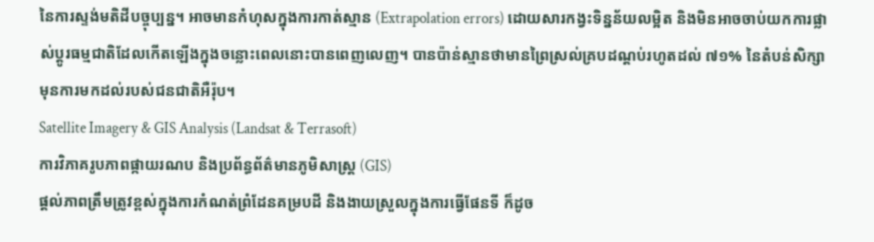នៃការស្ទង់មតិដីបច្ចុប្បន្ន។ អាចមានកំហុសក្នុងការកាត់ស្មាន (Extrapolation errors) ដោយសារកង្វះទិន្នន័យលម្អិត និងមិនអាចចាប់យកការផ្លាស់ប្តូរធម្មជាតិដែលកើតឡើងក្នុងចន្លោះពេលនោះបានពេញលេញ។ បានប៉ាន់ស្មានថាមានព្រៃស្រល់គ្របដណ្តប់រហូតដល់ ៧១% នៃតំបន់សិក្សាមុនការមកដល់របស់ជនជាតិអឺរ៉ុប។
Satellite Imagery & GIS Analysis (Landsat & Terrasoft)
ការវិភាគរូបភាពផ្កាយរណប និងប្រព័ន្ធព័ត៌មានភូមិសាស្ត្រ (GIS)
ផ្តល់ភាពត្រឹមត្រូវខ្ពស់ក្នុងការកំណត់ព្រំដែនគម្របដី និងងាយស្រួលក្នុងការធ្វើផែនទី ក៏ដូច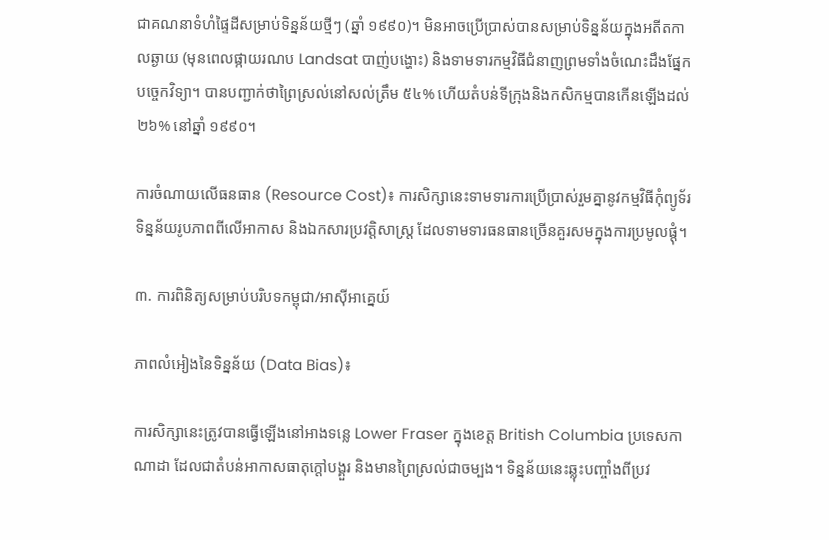ជាគណនាទំហំផ្ទៃដីសម្រាប់ទិន្នន័យថ្មីៗ (ឆ្នាំ ១៩៩០)។ មិនអាចប្រើប្រាស់បានសម្រាប់ទិន្នន័យក្នុងអតីតកាលឆ្ងាយ (មុនពេលផ្កាយរណប Landsat បាញ់បង្ហោះ) និងទាមទារកម្មវិធីជំនាញព្រមទាំងចំណេះដឹងផ្នែកបច្ចេកវិទ្យា។ បានបញ្ជាក់ថាព្រៃស្រល់នៅសល់ត្រឹម ៥៤% ហើយតំបន់ទីក្រុងនិងកសិកម្មបានកើនឡើងដល់ ២៦% នៅឆ្នាំ ១៩៩០។

ការចំណាយលើធនធាន (Resource Cost)៖ ការសិក្សានេះទាមទារការប្រើប្រាស់រួមគ្នានូវកម្មវិធីកុំព្យូទ័រ ទិន្នន័យរូបភាពពីលើអាកាស និងឯកសារប្រវត្តិសាស្ត្រ ដែលទាមទារធនធានច្រើនគួរសមក្នុងការប្រមូលផ្តុំ។

៣. ការពិនិត្យសម្រាប់បរិបទកម្ពុជា/អាស៊ីអាគ្នេយ៍

ភាពលំអៀងនៃទិន្នន័យ (Data Bias)៖

ការសិក្សានេះត្រូវបានធ្វើឡើងនៅអាងទន្លេ Lower Fraser ក្នុងខេត្ត British Columbia ប្រទេសកាណាដា ដែលជាតំបន់អាកាសធាតុក្តៅបង្គួរ និងមានព្រៃស្រល់ជាចម្បង។ ទិន្នន័យនេះឆ្លុះបញ្ចាំងពីប្រវ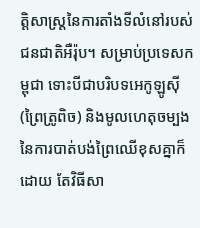ត្តិសាស្រ្តនៃការតាំងទីលំនៅរបស់ជនជាតិអឺរ៉ុប។ សម្រាប់ប្រទេសកម្ពុជា ទោះបីជាបរិបទអេកូឡូស៊ី (ព្រៃត្រូពិច) និងមូលហេតុចម្បងនៃការបាត់បង់ព្រៃឈើខុសគ្នាក៏ដោយ តែវិធីសា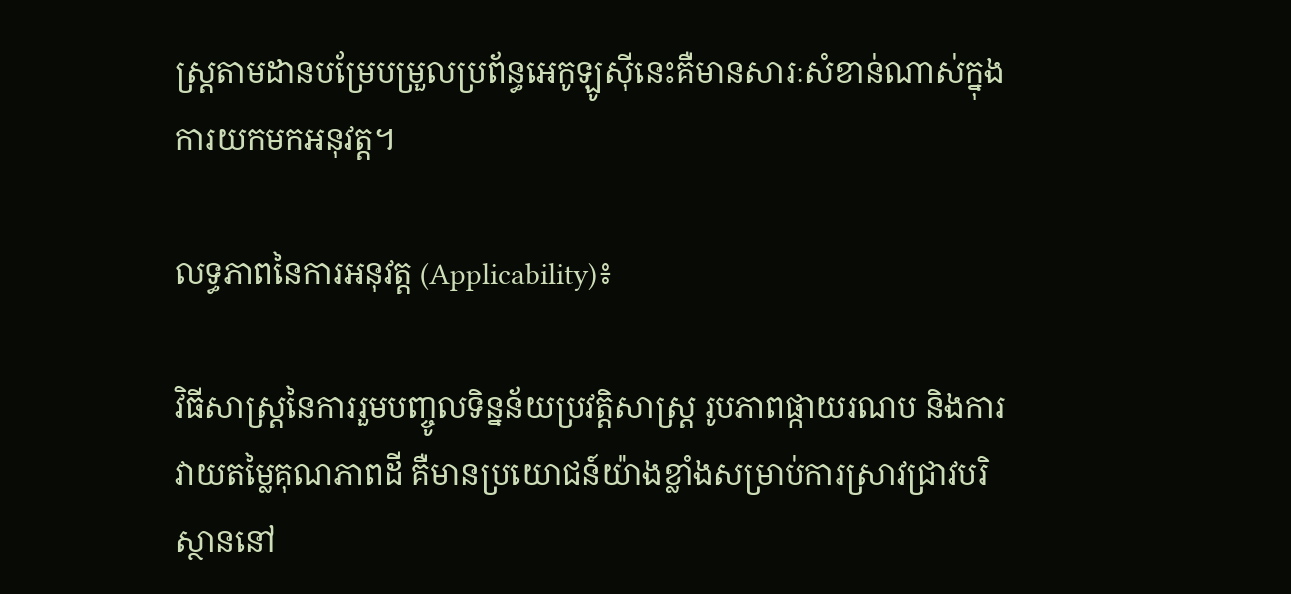ស្ត្រតាមដានបម្រែបម្រួលប្រព័ន្ធអេកូឡូស៊ីនេះគឺមានសារៈសំខាន់ណាស់ក្នុងការយកមកអនុវត្ត។

លទ្ធភាពនៃការអនុវត្ត (Applicability)៖

វិធីសាស្ត្រនៃការរួមបញ្ចូលទិន្នន័យប្រវត្តិសាស្ត្រ រូបភាពផ្កាយរណប និងការវាយតម្លៃគុណភាពដី គឺមានប្រយោជន៍យ៉ាងខ្លាំងសម្រាប់ការស្រាវជ្រាវបរិស្ថាននៅ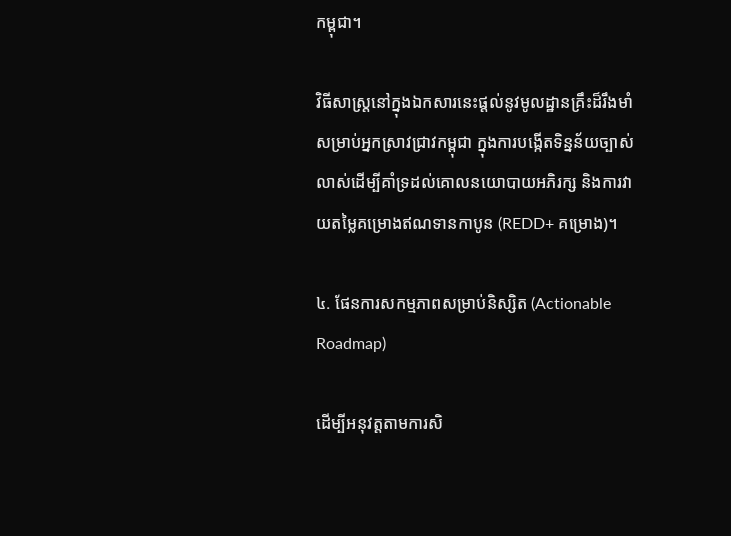កម្ពុជា។

វិធីសាស្ត្រនៅក្នុងឯកសារនេះផ្តល់នូវមូលដ្ឋានគ្រឹះដ៏រឹងមាំសម្រាប់អ្នកស្រាវជ្រាវកម្ពុជា ក្នុងការបង្កើតទិន្នន័យច្បាស់លាស់ដើម្បីគាំទ្រដល់គោលនយោបាយអភិរក្ស និងការវាយតម្លៃគម្រោងឥណទានកាបូន (REDD+ គម្រោង)។

៤. ផែនការសកម្មភាពសម្រាប់និស្សិត (Actionable Roadmap)

ដើម្បីអនុវត្តតាមការសិ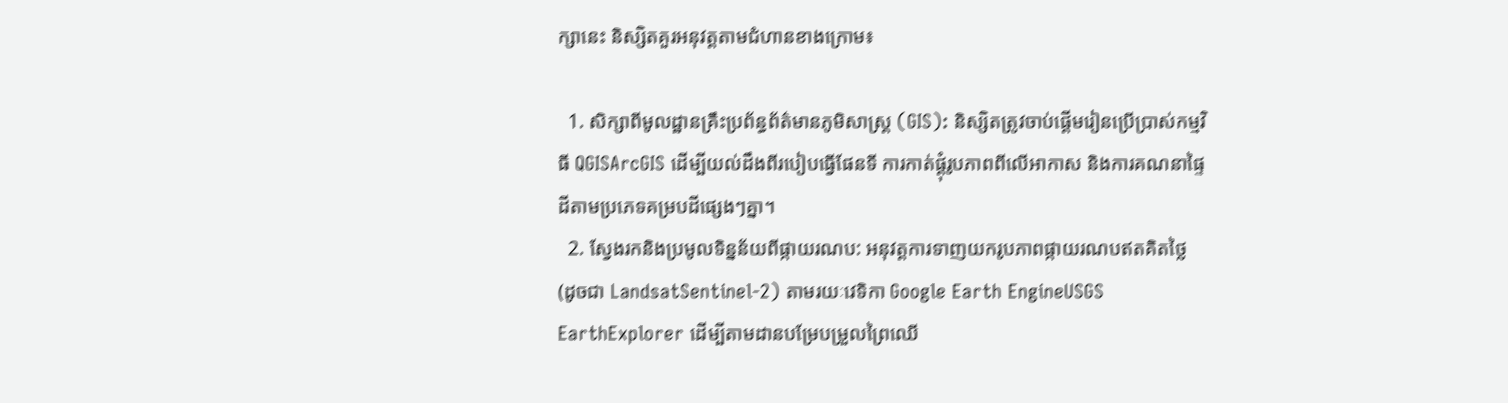ក្សានេះ និស្សិតគួរអនុវត្តតាមជំហានខាងក្រោម៖

  1. សិក្សាពីមូលដ្ឋានគ្រឹះប្រព័ន្ធព័ត៌មានភូមិសាស្ត្រ (GIS): និស្សិតត្រូវចាប់ផ្តើមរៀនប្រើប្រាស់កម្មវិធី QGISArcGIS ដើម្បីយល់ដឹងពីរបៀបធ្វើផែនទី ការកាត់ផ្តុំរូបភាពពីលើអាកាស និងការគណនាផ្ទៃដីតាមប្រភេទគម្របដីផ្សេងៗគ្នា។
  2. ស្វែងរកនិងប្រមូលទិន្នន័យពីផ្កាយរណប: អនុវត្តការទាញយករូបភាពផ្កាយរណបឥតគិតថ្លៃ (ដូចជា LandsatSentinel-2) តាមរយៈវេទិកា Google Earth EngineUSGS EarthExplorer ដើម្បីតាមដានបម្រែបម្រួលព្រៃឈើ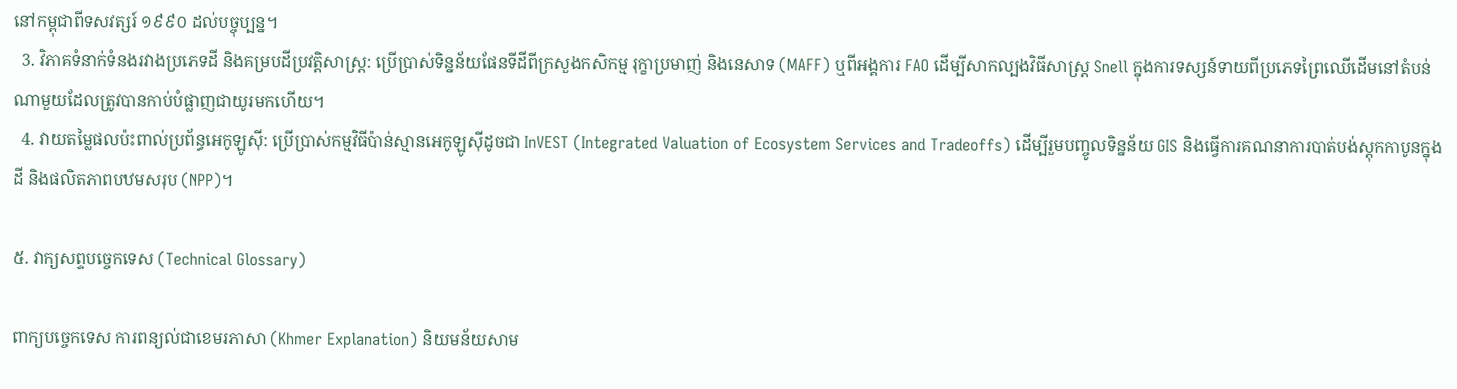នៅកម្ពុជាពីទសវត្សរ៍ ១៩៩០ ដល់បច្ចុប្បន្ន។
  3. វិភាគទំនាក់ទំនងរវាងប្រភេទដី និងគម្របដីប្រវត្តិសាស្ត្រ: ប្រើប្រាស់ទិន្នន័យផែនទីដីពីក្រសួងកសិកម្ម រុក្ខាប្រមាញ់ និងនេសាទ (MAFF) ឬពីអង្គការ FAO ដើម្បីសាកល្បងវិធីសាស្ត្រ Snell ក្នុងការទស្សន៍ទាយពីប្រភេទព្រៃឈើដើមនៅតំបន់ណាមួយដែលត្រូវបានកាប់បំផ្លាញជាយូរមកហើយ។
  4. វាយតម្លៃផលប៉ះពាល់ប្រព័ន្ធអេកូឡូស៊ី: ប្រើប្រាស់កម្មវិធីប៉ាន់ស្មានអេកូឡូស៊ីដូចជា InVEST (Integrated Valuation of Ecosystem Services and Tradeoffs) ដើម្បីរួមបញ្ចូលទិន្នន័យ GIS និងធ្វើការគណនាការបាត់បង់ស្តុកកាបូនក្នុងដី និងផលិតភាពបឋមសរុប (NPP)។

៥. វាក្យសព្ទបច្ចេកទេស (Technical Glossary)

ពាក្យបច្ចេកទេស ការពន្យល់ជាខេមរភាសា (Khmer Explanation) និយមន័យសាម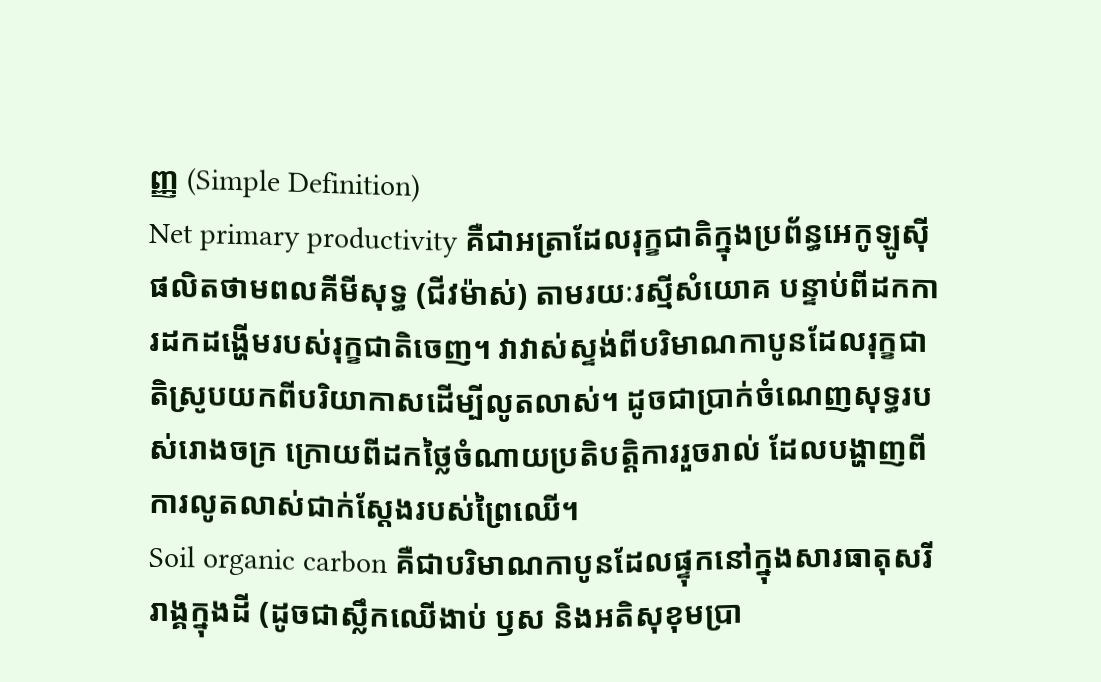ញ្ញ (Simple Definition)
Net primary productivity គឺជាអត្រាដែលរុក្ខជាតិក្នុងប្រព័ន្ធអេកូឡូស៊ីផលិតថាមពលគីមីសុទ្ធ (ជីវម៉ាស់) តាមរយៈរស្មីសំយោគ បន្ទាប់ពីដកការដកដង្ហើមរបស់រុក្ខជាតិចេញ។ វាវាស់ស្ទង់ពីបរិមាណកាបូនដែលរុក្ខជាតិស្រូបយកពីបរិយាកាសដើម្បីលូតលាស់។ ដូចជាប្រាក់ចំណេញសុទ្ធរបស់រោងចក្រ ក្រោយពីដកថ្លៃចំណាយប្រតិបត្តិការរួចរាល់ ដែលបង្ហាញពីការលូតលាស់ជាក់ស្តែងរបស់ព្រៃឈើ។
Soil organic carbon គឺជាបរិមាណកាបូនដែលផ្ទុកនៅក្នុងសារធាតុសរីរាង្គក្នុងដី (ដូចជាស្លឹកឈើងាប់ ឫស និងអតិសុខុមប្រា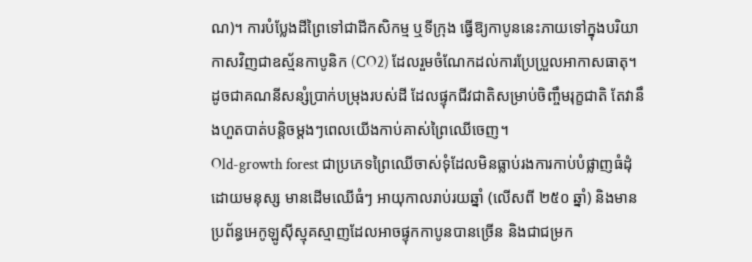ណ)។ ការបំប្លែងដីព្រៃទៅជាដីកសិកម្ម ឬទីក្រុង ធ្វើឱ្យកាបូននេះភាយទៅក្នុងបរិយាកាសវិញជាឧស្ម័នកាបូនិក (CO2) ដែលរួមចំណែកដល់ការប្រែប្រួលអាកាសធាតុ។ ដូចជាគណនីសន្សំប្រាក់បម្រុងរបស់ដី ដែលផ្ទុកជីវជាតិសម្រាប់ចិញ្ចឹមរុក្ខជាតិ តែវានឹងហួតបាត់បន្តិចម្តងៗពេលយើងកាប់គាស់ព្រៃឈើចេញ។
Old-growth forest ជាប្រភេទព្រៃឈើចាស់ទុំដែលមិនធ្លាប់រងការកាប់បំផ្លាញធំដុំដោយមនុស្ស មានដើមឈើធំៗ អាយុកាលរាប់រយឆ្នាំ (លើសពី ២៥០ ឆ្នាំ) និងមានប្រព័ន្ធអេកូឡូស៊ីស្មុគស្មាញដែលអាចផ្ទុកកាបូនបានច្រើន និងជាជម្រក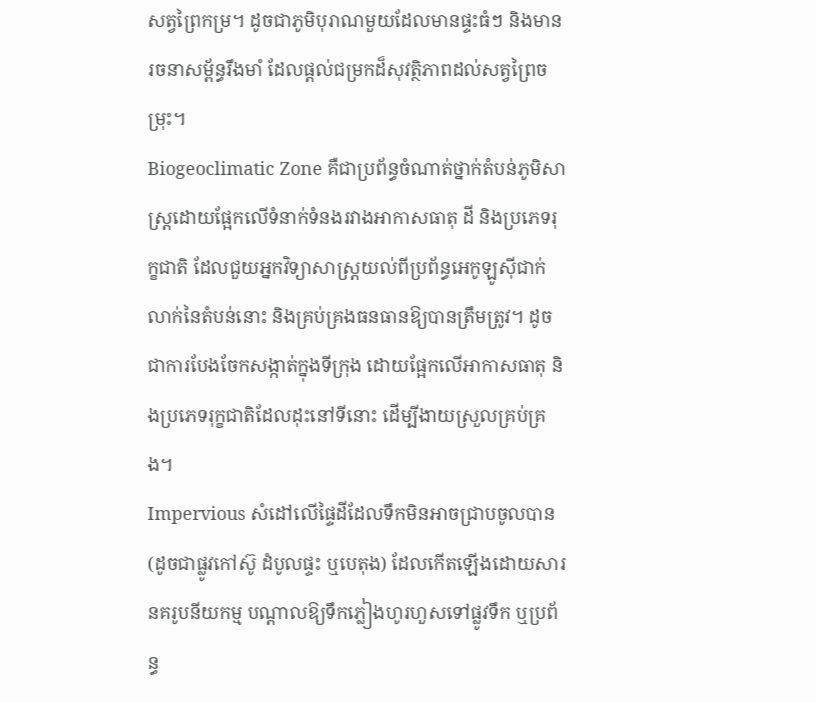សត្វព្រៃកម្រ។ ដូចជាភូមិបុរាណមួយដែលមានផ្ទះធំៗ និងមានរចនាសម្ព័ន្ធរឹងមាំ ដែលផ្តល់ជម្រកដ៏សុវត្ថិភាពដល់សត្វព្រៃចម្រុះ។
Biogeoclimatic Zone គឺជាប្រព័ន្ធចំណាត់ថ្នាក់តំបន់ភូមិសាស្ត្រដោយផ្អែកលើទំនាក់ទំនងរវាងអាកាសធាតុ ដី និងប្រភេទរុក្ខជាតិ ដែលជួយអ្នកវិទ្យាសាស្ត្រយល់ពីប្រព័ន្ធអេកូឡូស៊ីជាក់លាក់នៃតំបន់នោះ និងគ្រប់គ្រងធនធានឱ្យបានត្រឹមត្រូវ។ ដូចជាការបែងចែកសង្កាត់ក្នុងទីក្រុង ដោយផ្អែកលើអាកាសធាតុ និងប្រភេទរុក្ខជាតិដែលដុះនៅទីនោះ ដើម្បីងាយស្រួលគ្រប់គ្រង។
Impervious សំដៅលើផ្ទៃដីដែលទឹកមិនអាចជ្រាបចូលបាន (ដូចជាផ្លូវកៅស៊ូ ដំបូលផ្ទះ ឬបេតុង) ដែលកើតឡើងដោយសារនគរូបនីយកម្ម បណ្តាលឱ្យទឹកភ្លៀងហូរហួសទៅផ្លូវទឹក ឬប្រព័ន្ធ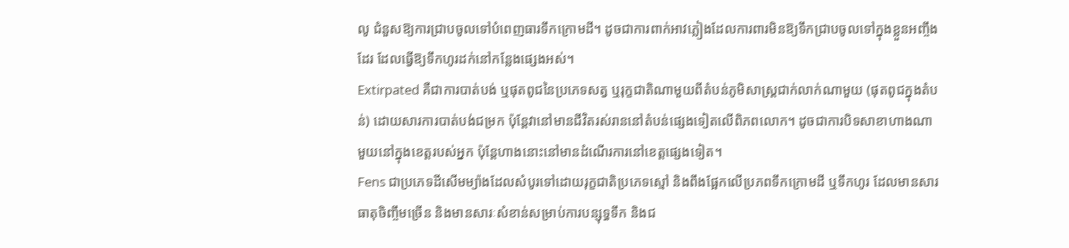លូ ជំនួសឱ្យការជ្រាបចូលទៅបំពេញធារទឹកក្រោមដី។ ដូចជាការពាក់អាវភ្លៀងដែលការពារមិនឱ្យទឹកជ្រាបចូលទៅក្នុងខ្លួនអញ្ចឹងដែរ ដែលធ្វើឱ្យទឹកហូរដក់នៅកន្លែងផ្សេងអស់។
Extirpated គឺជាការបាត់បង់ ឬផុតពូជនៃប្រភេទសត្វ ឬរុក្ខជាតិណាមួយពីតំបន់ភូមិសាស្ត្រជាក់លាក់ណាមួយ (ផុតពូជក្នុងតំបន់) ដោយសារការបាត់បង់ជម្រក ប៉ុន្តែវានៅមានជីវិតរស់រាននៅតំបន់ផ្សេងទៀតលើពិភពលោក។ ដូចជាការបិទសាខាហាងណាមួយនៅក្នុងខេត្តរបស់អ្នក ប៉ុន្តែហាងនោះនៅមានដំណើរការនៅខេត្តផ្សេងទៀត។
Fens ជាប្រភេទដីសើមម្យ៉ាងដែលសំបូរទៅដោយរុក្ខជាតិប្រភេទស្មៅ និងពឹងផ្អែកលើប្រភពទឹកក្រោមដី ឬទឹកហូរ ដែលមានសារធាតុចិញ្ចឹមច្រើន និងមានសារៈសំខាន់សម្រាប់ការបន្សុទ្ធទឹក និងជ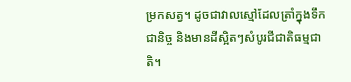ម្រកសត្វ។ ដូចជាវាលស្មៅដែលត្រាំក្នុងទឹកជានិច្ច និងមានដីស្អិតៗសំបូរជីជាតិធម្មជាតិ។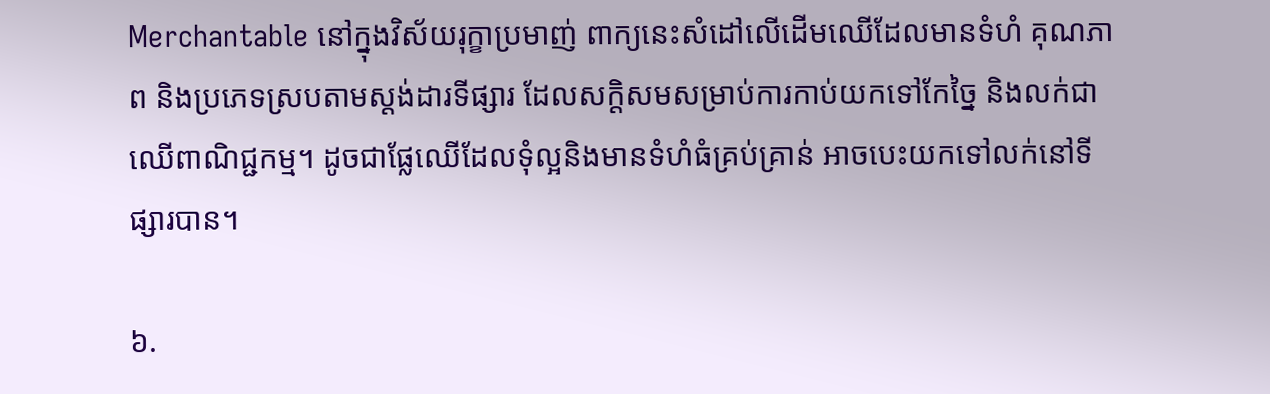Merchantable នៅក្នុងវិស័យរុក្ខាប្រមាញ់ ពាក្យនេះសំដៅលើដើមឈើដែលមានទំហំ គុណភាព និងប្រភេទស្របតាមស្តង់ដារទីផ្សារ ដែលសក្តិសមសម្រាប់ការកាប់យកទៅកែច្នៃ និងលក់ជាឈើពាណិជ្ជកម្ម។ ដូចជាផ្លែឈើដែលទុំល្អនិងមានទំហំធំគ្រប់គ្រាន់ អាចបេះយកទៅលក់នៅទីផ្សារបាន។

៦.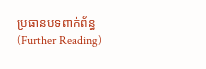ប្រធានបទពាក់ព័ន្ធ (Further Reading)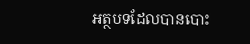អត្ថបទដែលបានបោះ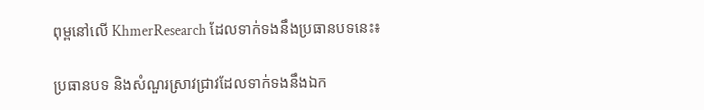ពុម្ពនៅលើ KhmerResearch ដែលទាក់ទងនឹងប្រធានបទនេះ៖

ប្រធានបទ និងសំណួរស្រាវជ្រាវដែលទាក់ទងនឹងឯក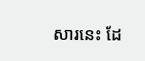សារនេះ ដែ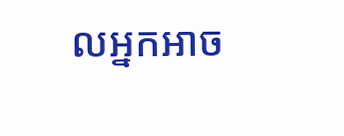លអ្នកអាច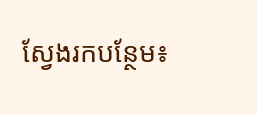ស្វែងរកបន្ថែម៖